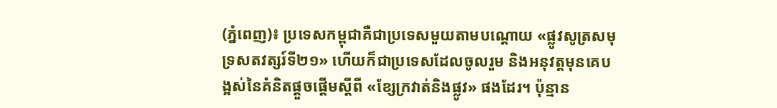(ភ្នំពេញ)៖ ប្រទេសកម្ពុជាគឺជាប្រទេសមួយតាមបណ្តោយ «ផ្លូវសូត្រសមុទ្រសតវត្សរ៍ទី២១» ហើយក៏ជាប្រទេសដែលចូលរួម និងអនុវត្តមុនគេបង្អស់នៃគំនិតផ្តួចផ្តើមស្តីពី «ខ្សែក្រវាត់និងផ្លូវ» ផងដែរ។ ប៉ុន្មាន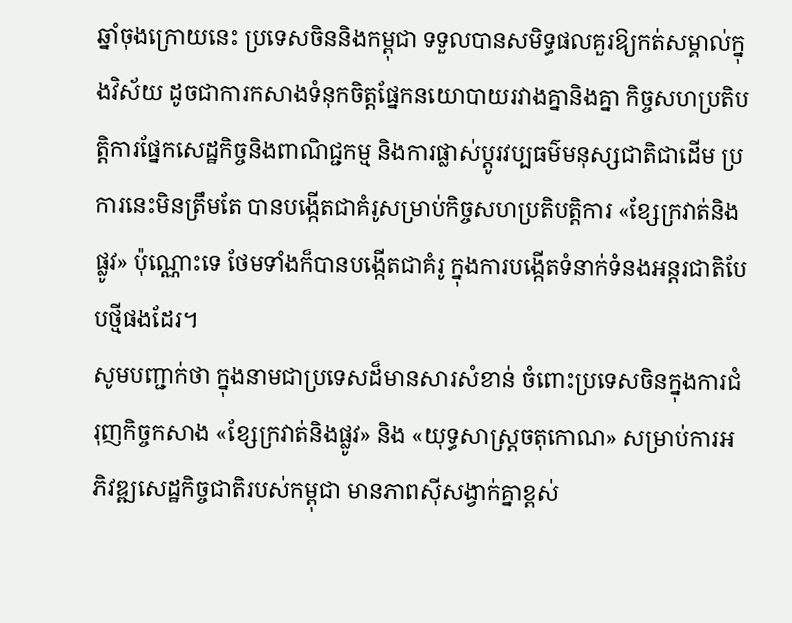ឆ្នាំចុងក្រោយនេះ ប្រទេសចិននិងកម្ពុជា ទទួលបានសមិទ្ធផលគួរឱ្យកត់សម្គាល់ក្នុងវិស័យ ដូចជាការកសាងទំនុកចិត្តផ្នែកនយោបាយរវាងគ្នានិងគ្នា កិច្ចសហប្រតិបត្តិការផ្នែកសេដ្ឋកិច្ចនិងពាណិជ្ជកម្ម និងការផ្លាស់ប្តូរវប្បធម៌មនុស្សជាតិជាដើម ប្រការនេះមិនត្រឹមតែ បានបង្កើតជាគំរូសម្រាប់កិច្ចសហប្រតិបត្តិការ «ខ្សែក្រវាត់និងផ្លូវ» ប៉ុណ្ណោះទេ ថែមទាំងក៏បានបង្កើតជាគំរូ ក្នុងការបង្កើតទំនាក់ទំនងអន្តរជាតិបែបថ្មីផងដែរ។
សូមបញ្ជាក់ថា ក្នុងនាមជាប្រទេសដ៏មានសារសំខាន់ ចំពោះប្រទេសចិនក្នុងការជំរុញកិច្ចកសាង «ខ្សែក្រវាត់និងផ្លូវ» និង «យុទ្ធសាស្ត្រចតុកោណ» សម្រាប់ការអភិវឌ្ឍសេដ្ឋកិច្ចជាតិរបស់កម្ពុជា មានភាពស៊ីសង្វាក់គ្នាខ្ពស់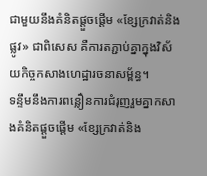ជាមួយនឹងគំនិតផ្តួចផ្តើម «ខ្សែក្រវាត់និងផ្លូវ» ជាពិសេស គឺការតភ្ជាប់គ្នាក្នុងវិស័យកិច្ចកសាងហេដ្ឋារចនាសម្ព័ន្ធ។
ទន្ទឹមនឹងការពន្លឿនការជំរុញរួមគ្នាកសាងគំនិតផ្តួចផ្តើម «ខ្សែក្រវាត់និង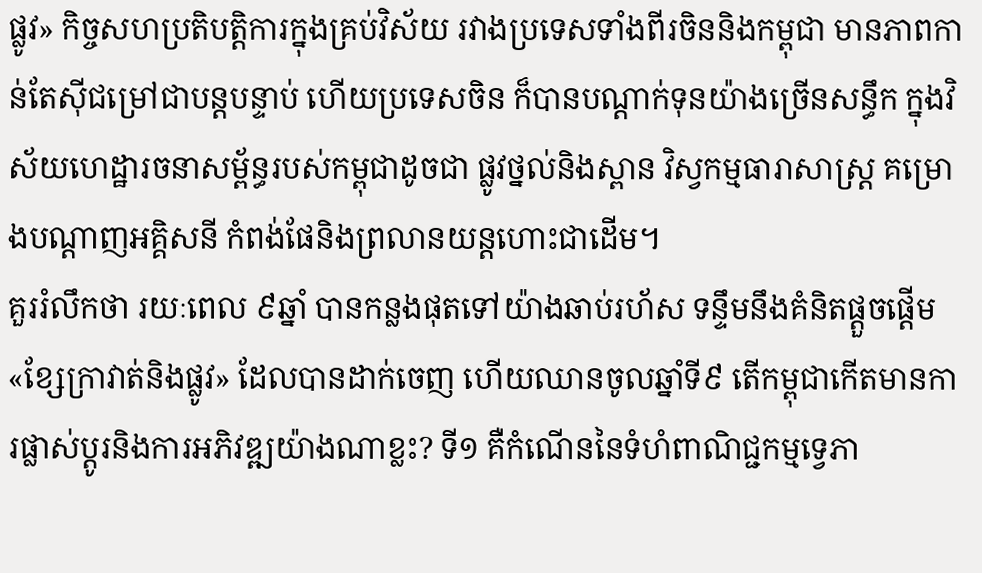ផ្លូវ» កិច្ចសហប្រតិបត្តិការក្នុងគ្រប់វិស័យ រវាងប្រទេសទាំងពីរចិននិងកម្ពុជា មានភាពកាន់តែស៊ីជម្រៅជាបន្តបន្ទាប់ ហើយប្រទេសចិន ក៏បានបណ្តាក់ទុនយ៉ាងច្រើនសន្ធឹក ក្នុងវិស័យហេដ្ឋារចនាសម្ព័ន្ធរបស់កម្ពុជាដូចជា ផ្លូវថ្នល់និងស្ពាន វិស្វកម្មធារាសាស្ត្រ គម្រោងបណ្តាញអគ្គិសនី កំពង់ផែនិងព្រលានយន្តហោះជាដើម។
គួររំលឹកថា រយៈពេល ៩ឆ្នាំ បានកន្លងផុតទៅយ៉ាងឆាប់រហ័ស ទន្ទឹមនឹងគំនិតផ្តួចផ្តើម «ខ្សែក្រាវាត់និងផ្លូវ» ដែលបានដាក់ចេញ ហើយឈានចូលឆ្នាំទី៩ តើកម្ពុជាកើតមានការផ្លាស់ប្តូរនិងការអភិវឌ្ឍយ៉ាងណាខ្លះ? ទី១ គឺកំណើននៃទំហំពាណិជ្ជកម្មទ្វេភា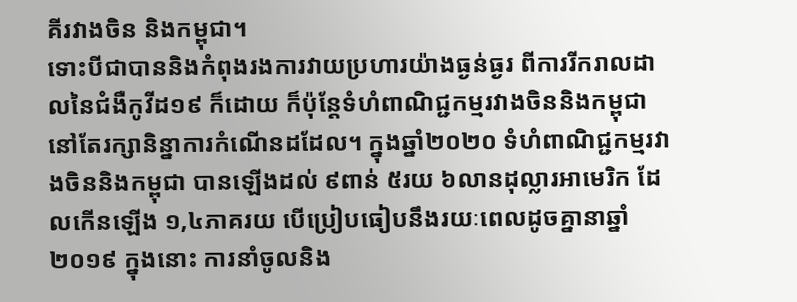គីរវាងចិន និងកម្ពុជា។
ទោះបីជាបាននិងកំពុងរងការវាយប្រហារយ៉ាងធ្ងន់ធ្ងរ ពីការរីករាលដាលនៃជំងឺកូវីដ១៩ ក៏ដោយ ក៏ប៉ុន្តែទំហំពាណិជ្ជកម្មរវាងចិននិងកម្ពុជា នៅតែរក្សានិន្នាការកំណើនដដែល។ ក្នុងឆ្នាំ២០២០ ទំហំពាណិជ្ជកម្មរវាងចិននិងកម្ពុជា បានឡើងដល់ ៩ពាន់ ៥រយ ៦លានដុល្លារអាមេរិក ដែលកើនឡើង ១,៤ភាគរយ បើប្រៀបធៀបនឹងរយៈពេលដូចគ្នានាឆ្នាំ២០១៩ ក្នុងនោះ ការនាំចូលនិង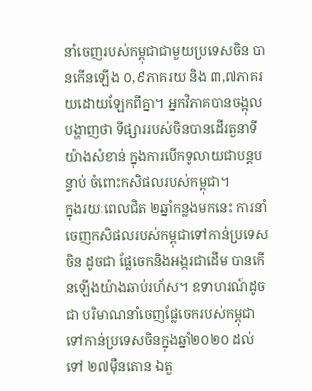នាំចេញរបស់កម្ពុជាជាមួយប្រទេសចិន បានកើនឡើង ០,៩ភាគរយ និង ៣,៧ភាគរយដោយឡែកពីគ្នា។ អ្នកវិភាគបានចង្អុលបង្ហាញថា ទីផ្សាររបស់ចិនបានដើរតួនាទីយ៉ាងសំខាន់ ក្នុងការបើកទូលាយជាបន្តបន្ទាប់ ចំពោះកសិផលរបស់កម្ពុជា។
ក្នុងរយៈពេលជិត ២ឆ្នាំកន្លងមកនេះ ការនាំចេញកសិផលរបស់កម្ពុជាទៅកាន់ប្រទេសចិន ដូចជា ផែ្លចេកនិងអង្ករជាដើម បានកើនឡើងយ៉ាងឆាប់រហ័ស។ ឧទាហរណ៍ដូចជា បរិមាណនាំចេញផ្លែចេករបស់កម្ពុជា ទៅកាន់ប្រទេសចិនក្នុងឆ្នាំ២០២០ ដល់ទៅ ២៧ម៉ឺនតោន ឯតួ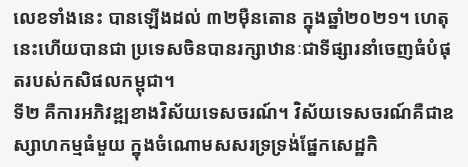លេខទាំងនេះ បានឡើងដល់ ៣២ម៉ឺនតោន ក្នុងឆ្នាំ២០២១។ ហេតុនេះហើយបានជា ប្រទេសចិនបានរក្សាឋានៈជាទីផ្សារនាំចេញធំបំផុតរបស់កសិផលកម្ពុជា។
ទី២ គឺការអភិវឌ្ឍខាងវិស័យទេសចរណ៍។ វិស័យទេសចរណ៍គឺជាឧស្សាហកម្មធំមួយ ក្នុងចំណោមសសរទ្រទ្រង់ផ្នែកសេដ្ឋកិ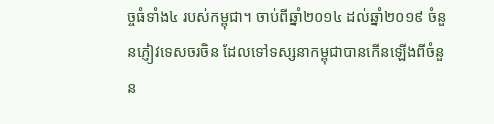ច្ចធំទាំង៤ របស់កម្ពុជា។ ចាប់ពីឆ្នាំ២០១៤ ដល់ឆ្នាំ២០១៩ ចំនួនភ្ញៀវទេសចរចិន ដែលទៅទស្សនាកម្ពុជាបានកើនឡើងពីចំនួន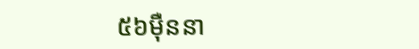៥៦ម៉ឺននា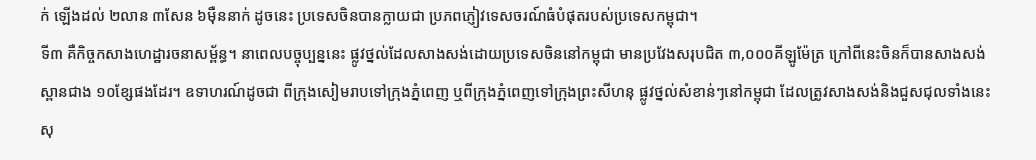ក់ ឡើងដល់ ២លាន ៣សែន ៦ម៉ឺននាក់ ដូចនេះ ប្រទេសចិនបានក្លាយជា ប្រភពភ្ញៀវទេសចរណ៍ធំបំផុតរបស់ប្រទេសកម្ពុជា។
ទី៣ គឺកិច្ចកសាងហេដ្ឋារចនាសម្ព័ន្ធ។ នាពេលបច្ចុប្បន្ននេះ ផ្លូវថ្នល់ដែលសាងសង់ដោយប្រទេសចិននៅកម្ពុជា មានប្រវែងសរុបជិត ៣,០០០គីឡូម៉ែត្រ ក្រៅពីនេះចិនក៏បានសាងសង់ស្ពានជាង ១០ខ្សែផងដែរ។ ឧទាហរណ៍ដូចជា ពីក្រុងសៀមរាបទៅក្រុងភ្នំពេញ ឬពីក្រុងភ្នំពេញទៅក្រុងព្រះសីហនុ ផ្លូវថ្នល់សំខាន់ៗនៅកម្ពុជា ដែលត្រូវសាងសង់និងជួសជុលទាំងនេះ សុ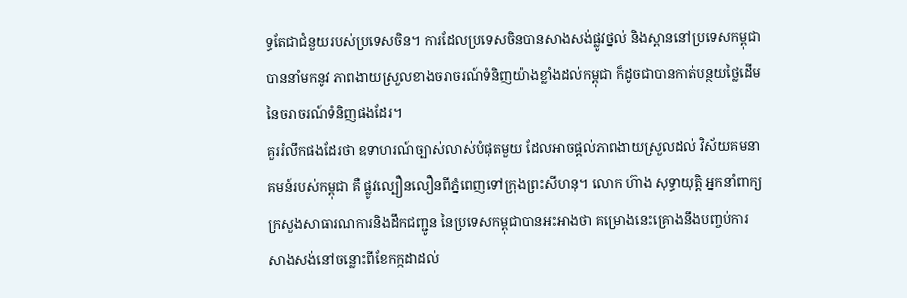ទ្ធតែជាជំនួយរបស់ប្រទេសចិន។ ការដែលប្រទេសចិនបានសាងសង់ផ្លូវថ្នល់ និងស្ពាននៅប្រទេសកម្ពុជាបាននាំមកនូវ ភាពងាយស្រួលខាងចរាចរណ៍ទំនិញយ៉ាងខ្លាំងដល់កម្ពុជា ក៏ដូចជាបានកាត់បន្ថយថ្លៃដើមនៃចរាចរណ៍ទំនិញផងដែរ។
គួររំលឹកផងដែរថា ឧទាហរណ៍ច្បាស់លាស់បំផុតមួយ ដែលអាចផ្តល់ភាពងាយស្រួលដល់ វិស័យគមនាគមន៍របស់កម្ពុជា គឺ ផ្លូវល្បឿនលឿនពីភ្នំពេញទៅក្រុងព្រះសីហនុ។ លោក ហ៊ាង សុទ្ធាយុត្តិ អ្នកនាំពាក្យក្រសួងសាធារណការនិងដឹកជញ្ជូន នៃប្រទេសកម្ពុជាបានអះអាងថា គម្រោងនេះគ្រោងនឹងបញ្ចប់ការសាងសង់នៅចន្លោះពីខែកក្កដាដល់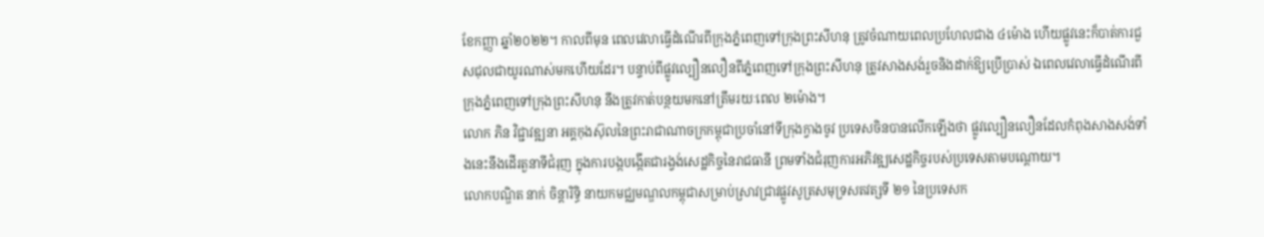ខែកញ្ញា ឆ្នាំ២០២២។ កាលពីមុន ពេលវេលាធ្វើដំណើរពីក្រុងភ្នំពេញទៅក្រុងព្រះសីហនុ ត្រូវចំណាយពេលប្រហែលជាង ៤ម៉ោង ហើយផ្លូវនេះក៏បាត់ការជួសជុលជាយូរណាស់មកហើយដែរ។ បន្ទាប់ពីផ្លូវល្បឿនលឿនពីភ្នំពេញទៅក្រុងព្រះសីហនុ ត្រូវសាងសង់រួចនិងដាក់ឱ្យប្រើប្រាស់ ឯពេលវេលាធ្វើដំណើរពីក្រុងភ្នំពេញទៅក្រុងព្រះសីហនុ នឹងត្រូវកាត់បន្ថយមកនៅត្រឹមរយៈពេល ២ម៉ោង។
លោក ភិន វិជ្ជាវឌ្ឍនា អគ្គកុងស៊ុលនៃព្រះរាជាណាចក្រកម្ពុជាប្រចាំនៅទីក្រុងក្វាងចូវ ប្រទេសចិនបានលើកឡើងថា ផ្លូវល្បឿនលឿនដែលកំពុងសាងសង់ទាំងនេះនឹងដើរតួនាទីជំរុញ ក្នុងការបង្កបង្កើតជារង្វង់សេដ្ឋកិច្ចនៃរាជធានី ព្រមទាំងជំរុញការអភិវឌ្ឍសេដ្ឋកិច្ចរបស់ប្រទេសតាមបណ្តោយ។
លោកបណ្ឌិត នាក់ ចិន្តារិទ្ធិ នាយកមជ្ឈមណ្ឌលកម្ពុជាសម្រាប់ស្រាវជ្រាវផ្លូវសូត្រសមុទ្រសតវត្សទី ២១ នៃប្រទេសក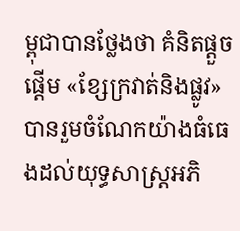ម្ពុជាបានថ្លែងថា គំនិតផ្តួចផ្តើម «ខ្សែក្រវាត់និងផ្លូវ» បានរួមចំណែកយ៉ាងធំធេងដល់យុទ្ធសាស្រ្តអភិ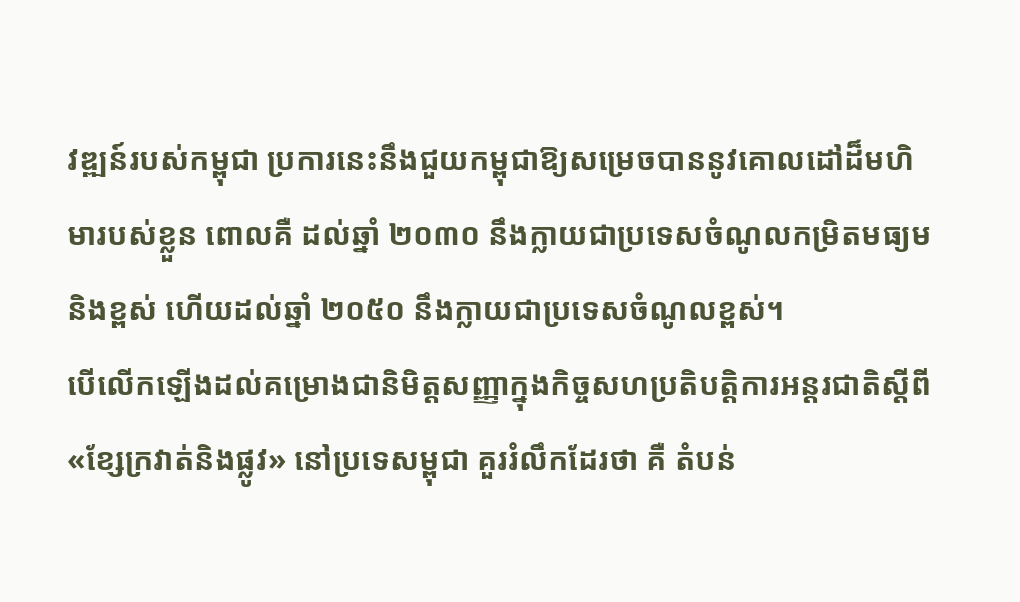វឌ្ឍន៍របស់កម្ពុជា ប្រការនេះនឹងជួយកម្ពុជាឱ្យសម្រេចបាននូវគោលដៅដ៏មហិមារបស់ខ្លួន ពោលគឺ ដល់ឆ្នាំ ២០៣០ នឹងក្លាយជាប្រទេសចំណូលកម្រិតមធ្យមនិងខ្ពស់ ហើយដល់ឆ្នាំ ២០៥០ នឹងក្លាយជាប្រទេសចំណូលខ្ពស់។
បើលើកឡើងដល់គម្រោងជានិមិត្តសញ្ញាក្នុងកិច្ចសហប្រតិបត្តិការអន្តរជាតិស្តីពី «ខ្សែក្រវាត់និងផ្លូវ» នៅប្រទេសម្ពុជា គួររំលឹកដែរថា គឺ តំបន់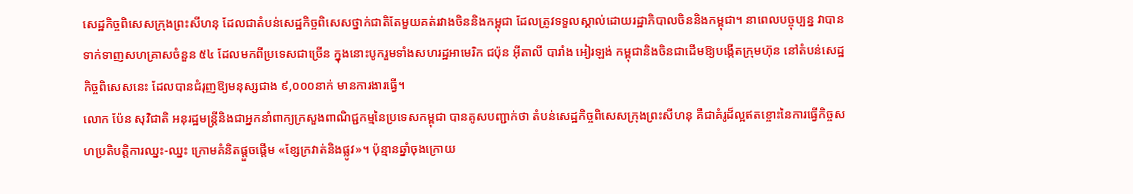សេដ្ឋកិច្ចពិសេសក្រុងព្រះសីហនុ ដែលជាតំបន់សេដ្ឋកិច្ចពិសេសថ្នាក់ជាតិតែមួយគត់រវាងចិននិងកម្ពុជា ដែលត្រូវទទួលស្គាល់ដោយរដ្ឋាភិបាលចិននិងកម្ពុជា។ នាពេលបច្ចុប្បន្ន វាបានទាក់ទាញសហគ្រាសចំនួន ៥៤ ដែលមកពីប្រទេសជាច្រើន ក្នុងនោះបូករួមទាំងសហរដ្ឋអាមេរិក ជប៉ុន អ៊ីតាលី បារាំង អៀរឡង់ កម្ពុជានិងចិនជាដើមឱ្យបង្កើតក្រុមហ៊ុន នៅតំបន់សេដ្ឋកិច្ចពិសេសនេះ ដែលបានជំរុញឱ្យមនុស្សជាង ៩,០០០នាក់ មានការងារធ្វើ។
លោក ប៉ែន សុវិជាតិ អនុរដ្ឋមន្ត្រីនិងជាអ្នកនាំពាក្យក្រសួងពាណិជ្ជកម្មនៃប្រទេសកម្ពុជា បានគូសបញ្ជាក់ថា តំបន់សេដ្ឋកិច្ចពិសេសក្រុងព្រះសីហនុ គឺជាគំរូដ៏ល្អឥតខ្ចោះនៃការធ្វើកិច្ចសហប្រតិបតិ្តការឈ្នះ-ឈ្នះ ក្រោមគំនិតផ្តួចផ្តើម «ខ្សែក្រវាត់និងផ្លូវ»។ ប៉ុន្មានឆ្នាំចុងក្រោយ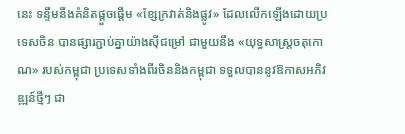នេះ ទន្ទឹមនឹងគំនិតផ្តួចផ្តើម «ខ្សែក្រវាត់និងផ្លូវ» ដែលលើកឡើងដោយប្រទេសចិន បានផ្សារភ្ជាប់គ្នាយ៉ាងស៊ីជម្រៅ ជាមួយនឹង «យុទ្ធសាស្ត្រចតុកោណ» របស់កម្ពុជា ប្រទេសទាំងពីរចិននិងកម្ពុជា ទទួលបាននូវឱកាសអភិវឌ្ឍន៍ថ្មីៗ ជា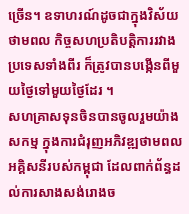ច្រើន។ ឧទាហរណ៍ដូចជាក្នុងវិស័យថាមពល កិច្ចសហប្រតិបត្តិការរវាងប្រទេសទាំងពីរ ក៏ត្រូវបានបង្កើនពីមួយថ្ងៃទៅមួយថ្ងៃដែរ ។
សហគ្រាសទុនចិនបានចូលរួមយ៉ាងសកម្ម ក្នុងការជំរុញអភិវឌ្ឍថាមពលអគ្គិសនីរបស់កម្ពុជា ដែលពាក់ព័ន្ធដល់ការសាងសង់រោងច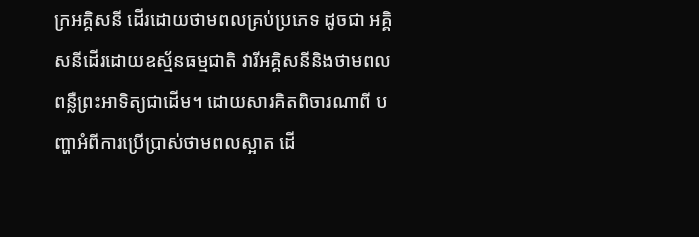ក្រអគ្គិសនី ដើរដោយថាមពលគ្រប់ប្រភេទ ដូចជា អគ្គិសនីដើរដោយឧស្ម័នធម្មជាតិ វារីអគ្គិសនីនិងថាមពលពន្លឺព្រះអាទិត្យជាដើម។ ដោយសារគិតពិចារណាពី បញ្ហាអំពីការប្រើប្រាស់ថាមពលស្អាត ដើ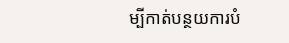ម្បីកាត់បន្ថយការបំ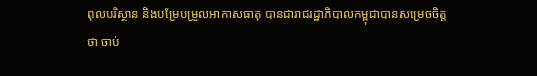ពុលបរិស្ថាន និងបម្រែបម្រួលអាកាសធាតុ បានជារាជរដ្ឋាភិបាលកម្ពុជាបានសម្រេចចិត្តថា ចាប់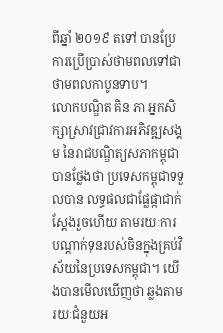ពីឆ្នាំ ២០១៩ តទៅ បានប្រែការប្រើប្រាស់ថាមពលទៅជាថាមពលកាបូនទាប។
លោកបណ្ឌិត គិន ភា អ្នកសិក្សាស្រាវជ្រាវការអភិវឌ្ឍសង្គម នៃរាជបណ្ឌិត្យសភាកម្ពុជាបានថ្លែងថា ប្រទេសកម្ពុជាទទួលបាន លទ្ធផលជាផ្លែផ្កាជាក់ស្តែងរួចហើយ តាមរយៈការបណ្តាក់ទុនរបស់ចិនក្នុងគ្រប់វិស័យនៃប្រទេសកម្ពុជា។ យើងបានមើលឃើញថា ឆ្លងតាមរយៈជំនួយអ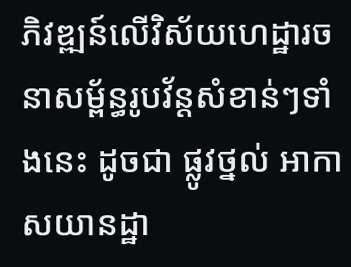ភិវឌ្ឍន៍លើវិស័យហេដ្ឋារចនាសម្ព័ន្ធរូបវ័ន្តសំខាន់ៗទាំងនេះ ដូចជា ផ្លូវថ្នល់ អាកាសយានដ្ឋា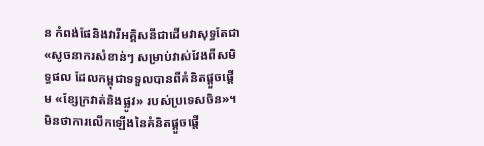ន កំពង់ផែនិងវារីអគ្គិសនីជាដើមវាសុទ្ធតែជា «សូចនាករសំខាន់ៗ សម្រាប់វាស់វែងពីសមិទ្ធផល ដែលកម្ពុជាទទួលបានពីគំនិតផ្តួចផ្តើម «ខ្សែក្រវាត់និងផ្លូវ» របស់ប្រទេសចិន»។
មិនថាការលើកឡើងនៃគំនិតផ្តួចផ្តើ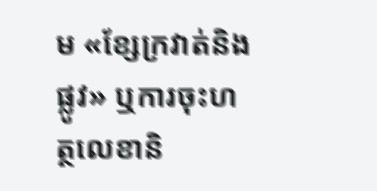ម «ខ្សែក្រវាត់និងផ្លូវ» ឬការចុះហត្ថលេខានិ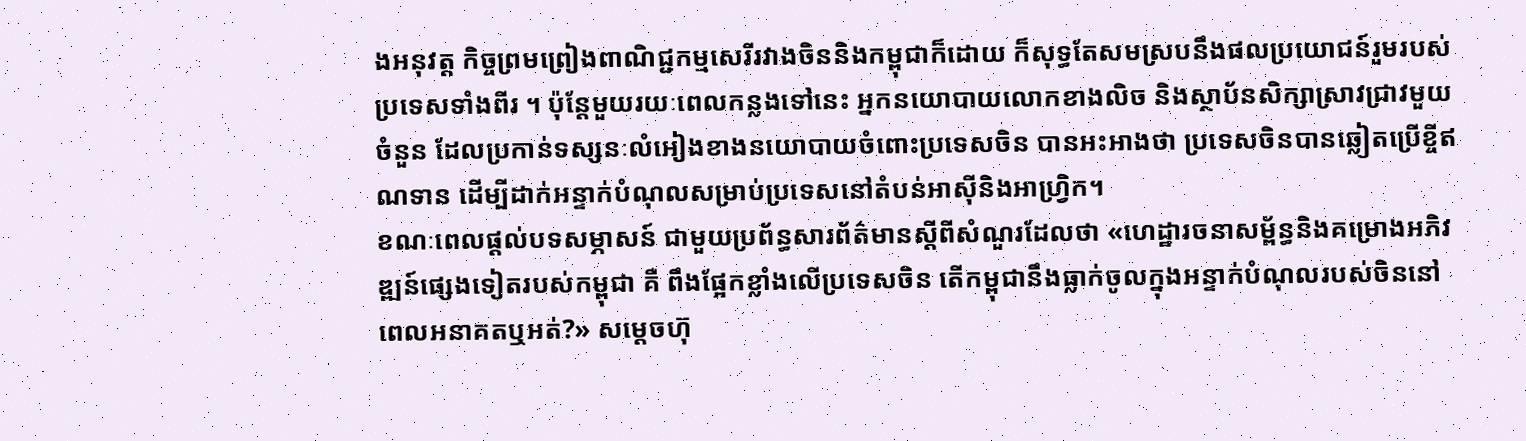ងអនុវត្ត កិច្ចព្រមព្រៀងពាណិជ្ជកម្មសេរីរវាងចិននិងកម្ពុជាក៏ដោយ ក៏សុទ្ធតែសមស្របនឹងផលប្រយោជន៍រួមរបស់ប្រទេសទាំងពីរ ។ ប៉ុន្តែមួយរយៈពេលកន្លងទៅនេះ អ្នកនយោបាយលោកខាងលិច និងស្ថាប័នសិក្សាស្រាវជ្រាវមួយចំនួន ដែលប្រកាន់ទស្សនៈលំអៀងខាងនយោបាយចំពោះប្រទេសចិន បានអះអាងថា ប្រទេសចិនបានឆ្លៀតប្រើខ្ចីឥណទាន ដើម្បីដាក់អន្ទាក់បំណុលសម្រាប់ប្រទេសនៅតំបន់អាស៊ីនិងអាហ្រ្វិក។
ខណៈពេលផ្តល់បទសម្ភាសន៍ ជាមួយប្រព័ន្ធសារព័ត៌មានស្តីពីសំណួរដែលថា «ហេដ្ឋារចនាសម្ព័ន្ធនិងគម្រោងអភិវឌ្ឍន៍ផ្សេងទៀតរបស់កម្ពុជា គឺ ពឹងផ្អែកខ្លាំងលើប្រទេសចិន តើកម្ពុជានឹងធ្លាក់ចូលក្នុងអន្ទាក់បំណុលរបស់ចិននៅពេលអនាគតឬអត់?» សម្តេចហ៊ុ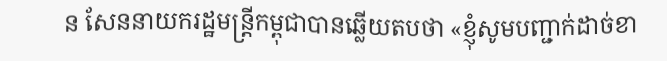ន សែននាយករដ្ឋមន្ត្រីកម្ពុជាបានឆ្លើយតបថា «ខ្ញុំសូមបញ្ជាក់ដាច់ខា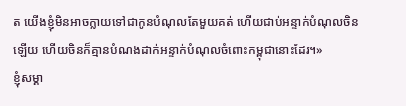ត យើងខ្ញុំមិនអាចក្លាយទៅជាកូនបំណុលតែមួយគត់ ហើយជាប់អន្ទាក់បំណុលចិនឡើយ ហើយចិនក៏គ្មានបំណងដាក់អន្ទាក់បំណុលចំពោះកម្ពុជានោះដែរ។»
ខ្ញុំសម្គា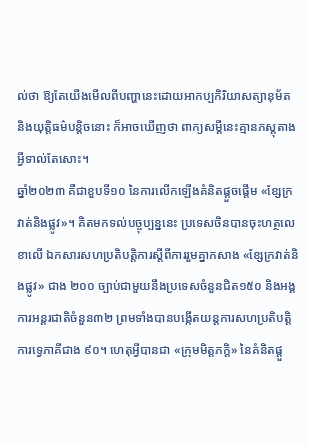ល់ថា ឱ្យតែយើងមើលពីបញ្ហានេះដោយអាកប្បកិរិយាសត្យានុម័ត និងយុត្តិធម៌បន្តិចនោះ ក៏អាចឃើញថា ពាក្យសម្តីនេះគ្មានភស្តុតាងអ្វីទាល់តែសោះ។
ឆ្នាំ២០២៣ គឺជាខួបទី១០ នៃការលើកឡើងគំនិតផ្តួចផ្តើម «ខ្សែក្រវាត់និងផ្លូវ»។ គិតមកទល់បច្ចុប្បន្ននេះ ប្រទេសចិនបានចុះហត្ថលេខាលើ ឯកសារសហប្រតិបត្តិការស្តីពីការរួមគ្នាកសាង «ខ្សែក្រវាត់និងផ្លូវ» ជាង ២០០ ច្បាប់ជាមួយនឹងប្រទេសចំនួនជិត១៥០ និងអង្គការអន្តរជាតិចំនួន៣២ ព្រមទាំងបានបង្កើតយន្តការសហប្រតិបត្តិការទ្វេភាគីជាង ៩០។ ហេតុអ្វីបានជា «ក្រុមមិត្តភក្តិ» នៃគំនិតផ្តួ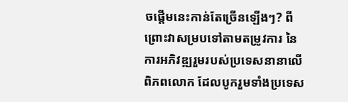ចផ្តើមនេះកាន់តែច្រើនឡើងៗ? ពីព្រោះវាសម្របទៅតាមតម្រូវការ នៃការអភិវឌ្ឍរួមរបស់ប្រទេសនានាលើពិភពលោក ដែលបូករួមទាំងប្រទេស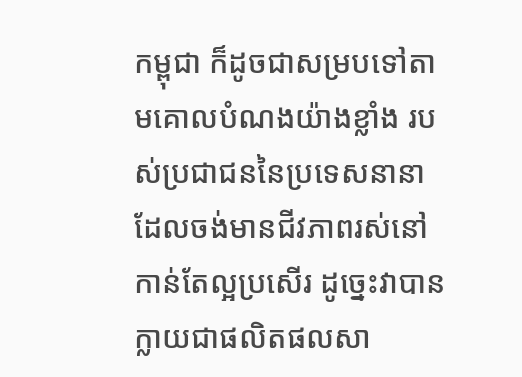កម្ពុជា ក៏ដូចជាសម្របទៅតាមគោលបំណងយ៉ាងខ្លាំង របស់ប្រជាជននៃប្រទេសនានា ដែលចង់មានជីវភាពរស់នៅកាន់តែល្អប្រសើរ ដូច្នេះវាបានក្លាយជាផលិតផលសា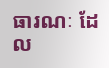ធារណៈ ដែល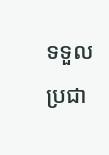ទទួលប្រជា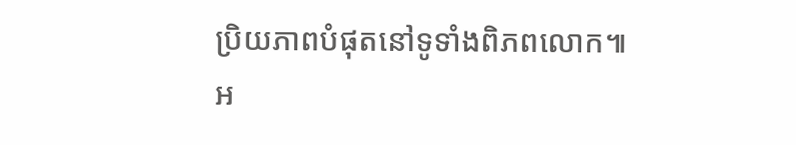ប្រិយភាពបំផុតនៅទូទាំងពិភពលោក៕
អ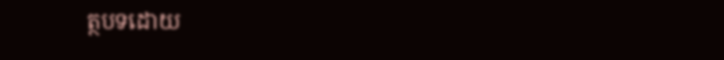ត្ថបទដោយ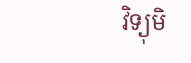វិទ្យុមិ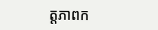ត្តភាពក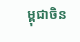ម្ពុជាចិន